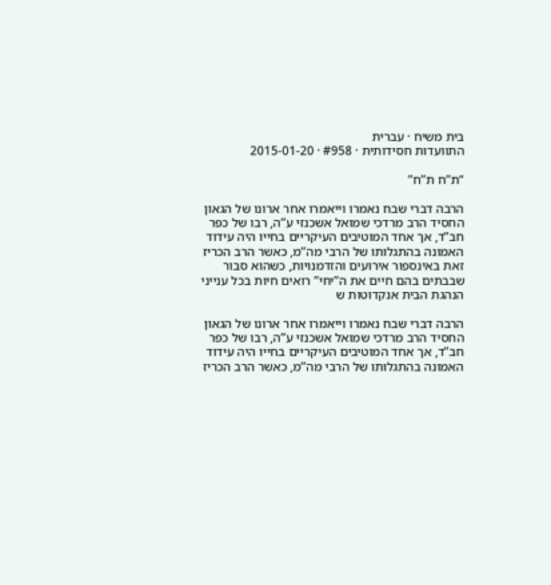בית משיח · עברית
התוועדות חסידותית · #958 · 2015-01-20

“ת”ח ת”ח”

הרבה דברי שבח נאמרו וייאמרו אחר ארונו של הגאון החסיד הרב מרדכי שמואל אשכנזי ע”ה, רבו של כפר חב”ד, אך אחד המוטיבים העיקריים בחייו היה עידוד האמונה בהתגלותו של הרבי מה”מ, כאשר הרב הכריז זאת באינספור אירועים והזדמנויות, כשהוא סבור שבבתים בהם חיים את ה”יחי” רואים חיות בכל ענייני הנהגת הבית אנקדוטות ש

הרבה דברי שבח נאמרו וייאמרו אחר ארונו של הגאון החסיד הרב מרדכי שמואל אשכנזי ע”ה, רבו של כפר חב”ד, אך אחד המוטיבים העיקריים בחייו היה עידוד האמונה בהתגלותו של הרבי מה”מ, כאשר הרב הכריז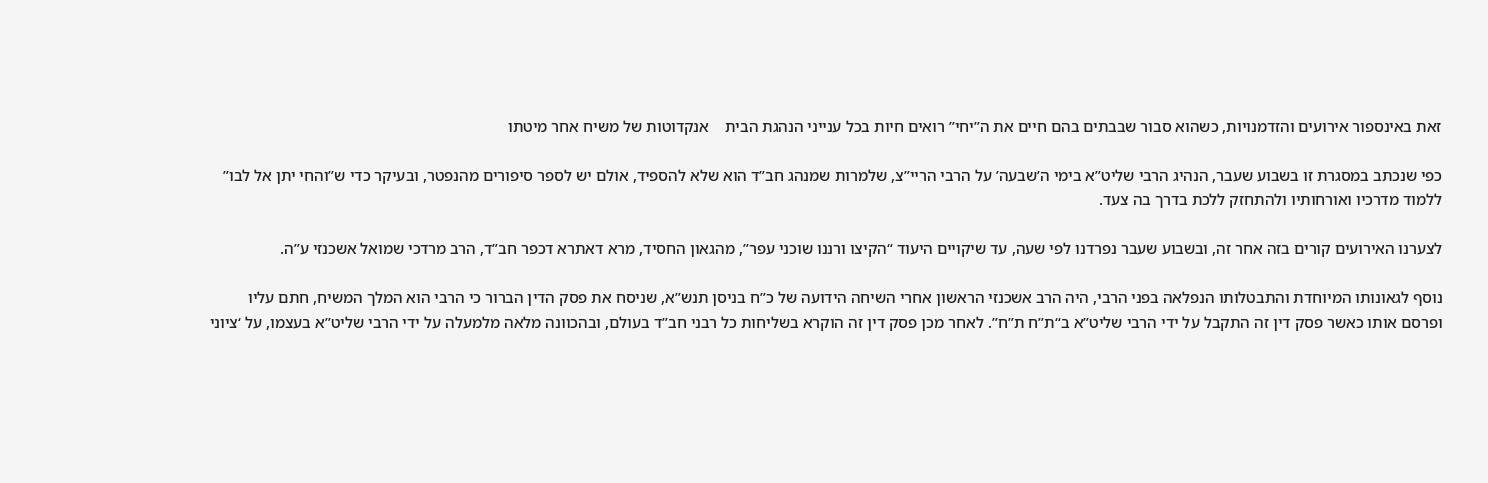זאת באינספור אירועים והזדמנויות, כשהוא סבור שבבתים בהם חיים את ה”יחי” רואים חיות בכל ענייני הנהגת הבית    אנקדוטות של משיח אחר מיטתו

כפי שנכתב במסגרת זו בשבוע שעבר, הנהיג הרבי שליט”א בימי ה’שבעה’ על הרבי הריי”צ, שלמרות שמנהג חב”ד הוא שלא להספיד, אולם יש לספר סיפורים מהנפטר, ובעיקר כדי ש”והחי יתן אל לבו” ללמוד מדרכיו ואורחותיו ולהתחזק ללכת בדרך בה צעד.

לצערנו האירועים קורים בזה אחר זה, ובשבוע שעבר נפרדנו לפי שעה, עד שיקויים היעוד “הקיצו ורננו שוכני עפר”, מהגאון החסיד, מרא דאתרא דכפר חב”ד, הרב מרדכי שמואל אשכנזי ע”ה.

נוסף לגאונותו המיוחדת והתבטלותו הנפלאה בפני הרבי, היה הרב אשכנזי הראשון אחרי השיחה הידועה של כ”ח בניסן תנש”א, שניסח את פסק הדין הברור כי הרבי הוא המלך המשיח, חתם עליו ופרסם אותו כאשר פסק דין זה התקבל על ידי הרבי שליט”א ב“ת”ח ת”ח”. לאחר מכן פסק דין זה הוקרא בשליחות כל רבני חב”ד בעולם, ובהכוונה מלאה מלמעלה על ידי הרבי שליט”א בעצמו, על ‘ציוני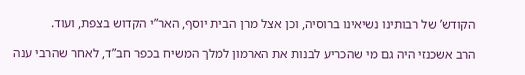הקודש’ של רבותינו נשיאינו ברוסיה, וכן אצל מרן הבית יוסף, האר”י הקדוש בצפת, ועוד.

הרב אשכנזי היה גם מי שהכריע לבנות את הארמון למלך המשיח בכפר חב”ד, לאחר שהרבי ענה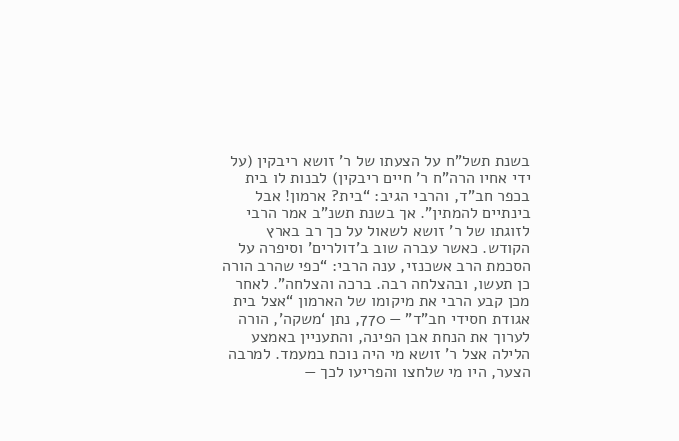בשנת תשל”ח על הצעתו של ר’ זושא ריבקין (על ידי אחיו הרה”ח ר’ חיים ריבקין) לבנות לו בית בכפר חב”ד, והרבי הגיב: “בית? ארמון! אבל בינתיים להמתין”. אך בשנת תשנ”ב אמר הרבי לזוגתו של ר’ זושא לשאול על כך רב בארץ הקודש. כאשר עברה שוב ב’דולרים’ וסיפרה על הסכמת הרב אשכנזי, ענה הרבי: “כפי שהרב הורה כן תעשו, ובהצלחה רבה. ברכה והצלחה”. לאחר מכן קבע הרבי את מיקומו של הארמון “אצל בית אגודת חסידי חב”ד” — 770, נתן ‘משקה’, הורה לערוך את הנחת אבן הפינה, והתעניין באמצע הלילה אצל ר’ זושא מי היה נוכח במעמד. למרבה הצער, היו מי שלחצו והפריעו לכך —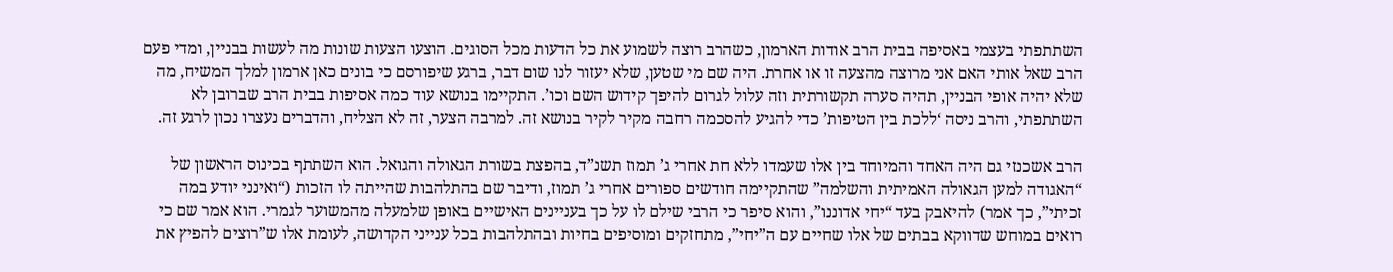השתתפתי בעצמי באסיפה בבית הרב אודות הארמון, כשהרב רוצה לשמוע את כל הדעות מכל הסוגים. הוצעו הצעות שונות מה לעשות בבניין, ומדי פעם הרב שאל אותי האם אני מרוצה מהצעה זו או אחרת. היה שם מי שטען, שלא יעזור לנו שום דבר, ברגע שיפורסם כי בונים כאן ארמון למלך המשיח, מה שלא יהיה אופי הבניין, תהיה סערה תקשורתית וזה עלול לגרום להיפך קידוש השם וכו’. התקיימו בנושא עוד כמה אסיפות בבית הרב שברובן לא השתתפתי, והרב ניסה ‘ללכת בין הטיפות’ כדי להגיע להסכמה רחבה מקיר לקיר בנושא זה. למרבה הצער, זה לא הצליח, והדברים נעצרו נכון לרגע זה.

הרב אשכנזי גם היה האחד והמיוחד בין אלו שעמדו ללא חת אחרי ג’ תמוז תשנ”ד, בהפצת בשורת הגאולה והגואל. הוא השתתף בכינוס הראשון של “האגודה למען הגאולה האמיתית והשלמה” שהתקיימה חודשים ספורים אחרי ג’ תמוז, ודיבר שם בהתלהבות שהייתה לו הזכות (“ואינני יודע במה זכיתי”, כך אמר) להיאבק בעד “יחי אדוננו”, והוא סיפר כי הרבי שילם לו על כך בעניינים האישיים באופן שלמעלה מהמשוער לגמרי. הוא אמר שם כי רואים במוחש שדווקא בבתים של אלו שחיים עם ה”יחי”, מתחזקים ומוסיפים בחיות ובהתלהבות בכל ענייני הקדושה, לעומת אלו ש”רוצים להפיץ את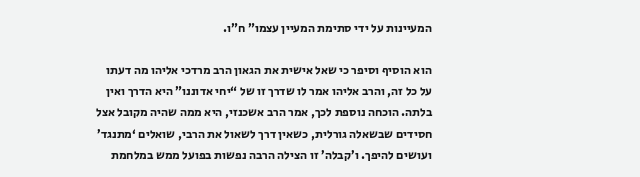המעיינות על ידי סתימת המעיין עצמו” ח”ו.

הוא הוסיף וסיפר כי שאל אישית את הגאון הרב מרדכי אליהו מה דעתו על כל זה, והרב אליהו אמר לו שדרך זו של “יחי אדוננו” היא הדרך ואין בלתה. הוכחה נוספת לכך, אמר הרב אשכנזי, היא ממה שהיה מקובל אצל חסידים שבשאלה גורלית, כשאין דרך לשאול את הרבי, שואלים ‘מתנגד’ ועושים להיפך. ו’קבלה’ זו הצילה הרבה נפשות בפועל ממש במלחמת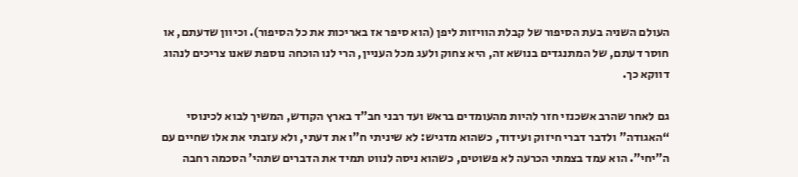העולם השניה בעת הסיפור של קבלת הוויזות ליפן (הוא סיפר אז באריכות את כל הסיפור). וכיוון שדעתם, או חוסר דעתם, של המתנגדים בנושא זה, היא צחוק ולעג מכל העניין, הרי לנו הוכחה נוספת שאנו צריכים לנהוג דווקא כך.

גם לאחר שהרב אשכנזי חזר להיות מהעומדים בראש ועד רבני חב”ד בארץ הקודש, המשיך לבוא לכינוסי “האגודה” ולדבר דברי חיזוק ועידוד, כשהוא מדגיש: לא שיניתי ח”ו את דעתי, ולא עזבתי את אלו שחיים עם ה”יחי”. הוא עמד בצמתי הכרעה לא פשוטים, כשהוא ניסה לנווט תמיד את הדברים שתהי’ הסכמה רחבה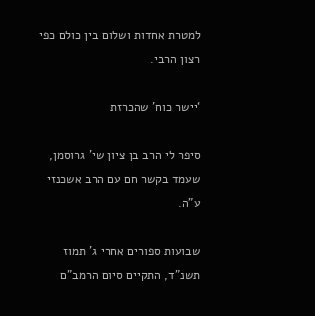למטרת אחדות ושלום בין כולם כפי רצון הרבי.

‘יישר כוח’ שהכרזת

סיפר לי הרב בן ציון שי’ גרוסמן, שעמד בקשר חם עם הרב אשכנזי ע”ה.

שבועות ספורים אחרי ג’ תמוז תשנ”ד, התקיים סיום הרמב”ם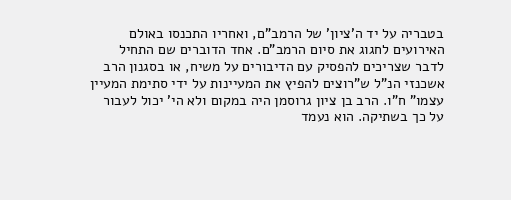בטבריה על יד ה’ציון’ של הרמב”ם, ואחריו התכנסו באולם האירועים לחגוג את סיום הרמב”ם. אחד הדוברים שם התחיל לדבר שצריכים להפסיק עם הדיבורים על משיח, או בסגנון הרב אשכנזי הנ”ל ש”רוצים להפיץ את המעיינות על ידי סתימת המעיין עצמו” ח”ו. הרב בן ציון גרוסמן היה במקום ולא הי’ יכול לעבור על כך בשתיקה. הוא נעמד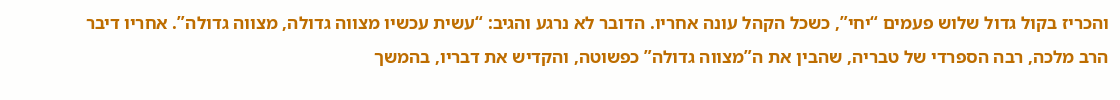והכריז בקול גדול שלוש פעמים “יחי”, כשכל הקהל עונה אחריו. הדובר לא נרגע והגיב: “עשית עכשיו מצווה גדולה, מצווה גדולה”. אחריו דיבר הרב מלכה, רבה הספרדי של טבריה, שהבין את ה”מצווה גדולה” כפשוטה, והקדיש את דבריו, בהמשך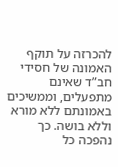להכרזה על תוקף האמונה של חסידי חב”ד שאינם מתפעלים, וממשיכים באמונתם ללא מורא וללא בושה. כך נהפכה כל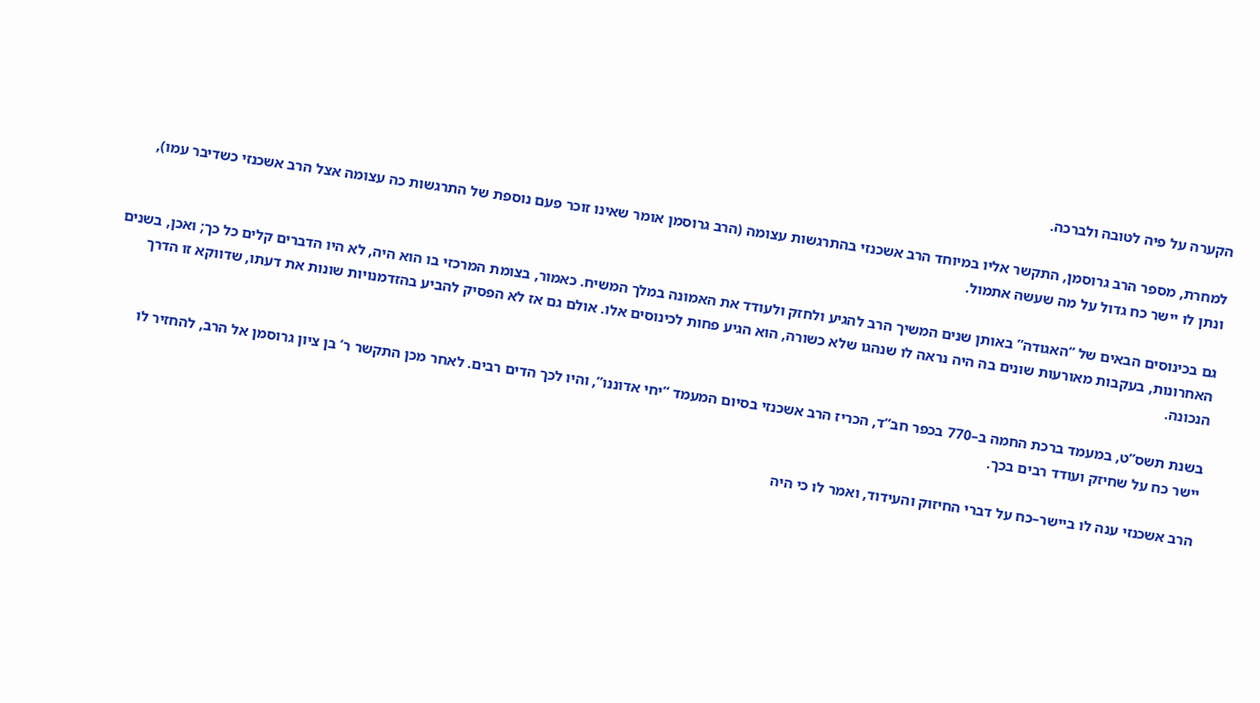הקערה על פיה לטובה ולברכה.

למחרת, מספר הרב גרוסמן, התקשר אליו במיוחד הרב אשכנזי בהתרגשות עצומה (הרב גרוסמן אומר שאינו זוכר פעם נוספת של התרגשות כה עצומה אצל הרב אשכנזי כשדיבר עמו), ונתן לו יישר כח גדול על מה שעשה אתמול.

גם בכינוסים הבאים של “האגודה” באותן שנים המשיך הרב להגיע ולחזק ולעודד את האמונה במלך המשיח. כאמור, בצומת המרכזי בו הוא היה, לא היו הדברים קלים כל כך; ואכן, בשנים האחרונות, בעקבות מאורעות שונים בה היה נראה לו שנהגו שלא כשורה, הוא הגיע פחות לכינוסים אלו. אולם גם אז לא הפסיק להביע בהזדמנויות שונות את דעתו, שדווקא זו הדרך הנכונה.

בשנת תשס”ט, במעמד ברכת החמה ב–770 בכפר חב”ד, הכריז הרב אשכנזי בסיום המעמד “יחי אדוננו”, והיו לכך הדים רבים. לאחר מכן התקשר ר’ בן ציון גרוסמן אל הרב, להחזיר לו יישר כח על שחיזק ועודד רבים בכך.

הרב אשכנזי ענה לו ביישר–כח על דברי החיזוק והעידוד, ואמר לו כי היה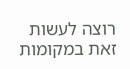רוצה לעשות זאת במקומות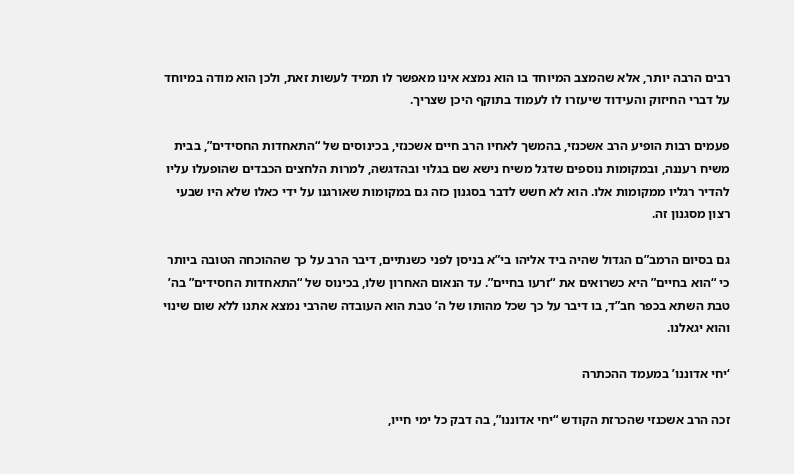רבים הרבה יותר, אלא שהמצב המיוחד בו הוא נמצא אינו מאפשר לו תמיד לעשות זאת, ולכן הוא מודה במיוחד על דברי החיזוק והעידוד שיעזרו לו לעמוד בתוקף היכן שצריך.

פעמים רבות הופיע הרב אשכנזי, בהמשך לאחיו הרב חיים אשכנזי, בכינוסים של “התאחדות החסידים”, בבית משיח רעננה, ובמקומות נוספים שדגל משיח נישא שם בגלוי ובהדגשה, למרות הלחצים הכבדים שהופעלו עליו להדיר רגליו ממקומות אלו. הוא לא חשש לדבר בסגנון כזה גם במקומות שאורגנו על ידי כאלו שלא היו שבעי רצון מסגנון זה.

גם בסיום הרמב”ם הגדול שהיה ביד אליהו בי”א בניסן לפני כשנתיים, דיבר הרב על כך שההוכחה הטובה ביותר כי “הוא בחיים” היא כשרואים את “זרעו בחיים”. עד הנאום האחרון שלו, בכינוס של “התאחדות החסידים” בה’ טבת השתא בכפר חב”ד, בו דיבר על כך שכל מהותו של ה’ טבת הוא העובדה שהרבי נמצא אתנו ללא שום שינוי והוא יגאלנו.

‘יחי אדוננו’ במעמד ההכתרה

זכה הרב אשכנזי שהכרזת הקודש “יחי אדוננו”, בה דבק כל ימי חייו,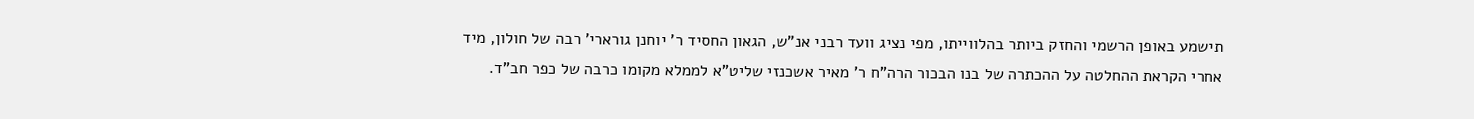תישמע באופן הרשמי והחזק ביותר בהלווייתו, מפי נציג וועד רבני אנ”ש, הגאון החסיד ר’ יוחנן גורארי’ רבה של חולון, מיד אחרי הקראת ההחלטה על ההכתרה של בנו הבכור הרה”ח ר’ מאיר אשכנזי שליט”א לממלא מקומו כרבה של כפר חב”ד.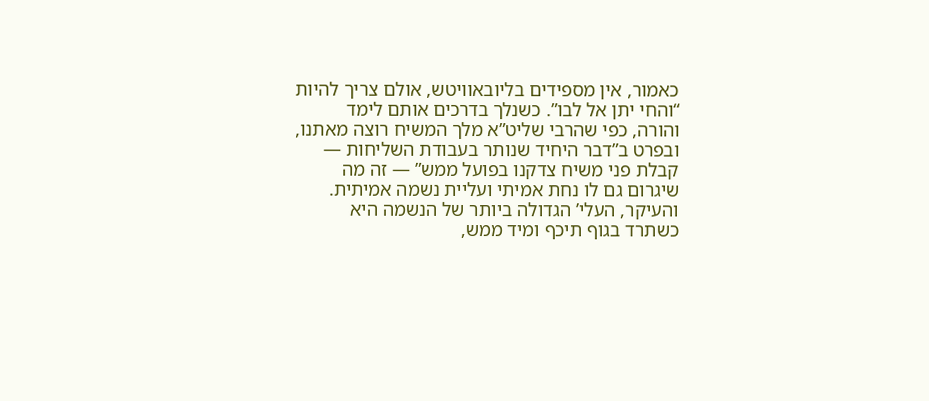כאמור, אין מספידים בליובאוויטש, אולם צריך להיות “והחי יתן אל לבו”. כשנלך בדרכים אותם לימד והורה, כפי שהרבי שליט”א מלך המשיח רוצה מאתנו, ובפרט ב”דבר היחיד שנותר בעבודת השליחות — קבלת פני משיח צדקנו בפועל ממש” — זה מה שיגרום גם לו נחת אמיתי ועליית נשמה אמיתית. והעיקר, העלי’ הגדולה ביותר של הנשמה היא כשתרד בגוף תיכף ומיד ממש,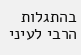בהתגלות הרבי לעיני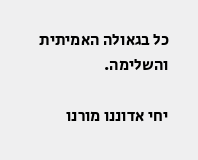כל בגאולה האמיתית והשלימה.

יחי אדוננו מורנו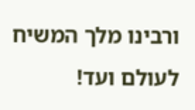ורבינו מלך המשיח לעולם ועד!